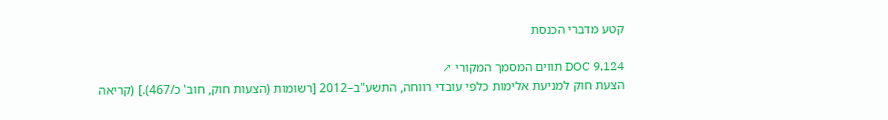קטע מדברי הכנסת

DOC 9,124 תווים המסמך המקורי ↗
הצעת חוק למניעת אלימות כלפי עובדי רווחה, התשע"ב–2012 [רשומות (הצעות חוק, חוב' כ/467).] (קריאה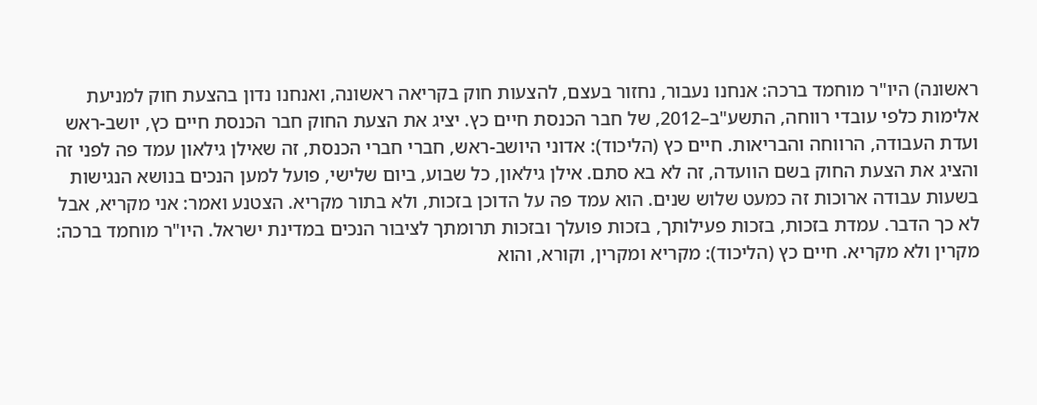ראשונה) היו"ר מוחמד ברכה: אנחנו נעבור, נחזור בעצם, להצעות חוק בקריאה ראשונה, ואנחנו נדון בהצעת חוק למניעת אלימות כלפי עובדי רווחה, התשע"ב–2012, של חבר הכנסת חיים כץ. יציג את הצעת החוק חבר הכנסת חיים כץ, יושב-ראש ועדת העבודה, הרווחה והבריאות. חיים כץ (הליכוד): אדוני היושב-ראש, חברי חברי הכנסת, זה שאילן גילאון עמד פה לפני זה והציג את הצעת החוק בשם הוועדה, זה לא בא סתם. אילן גילאון, כל שבוע, ביום שלישי, פועל למען הנכים בנושא הנגישות בשעות עבודה ארוכות זה כמעט שלוש שנים. הוא עמד פה על הדוכן בזכות, ולא בתור מקריא. הצטנע ואמר: אני מקריא, אבל לא כך הדבר. עמדת בזכות, בזכות פעילותך, בזכות פועלך ובזכות תרומתך לציבור הנכים במדינת ישראל. היו"ר מוחמד ברכה: מקרין ולא מקריא. חיים כץ (הליכוד): מקריא ומקרין, וקורא, והוא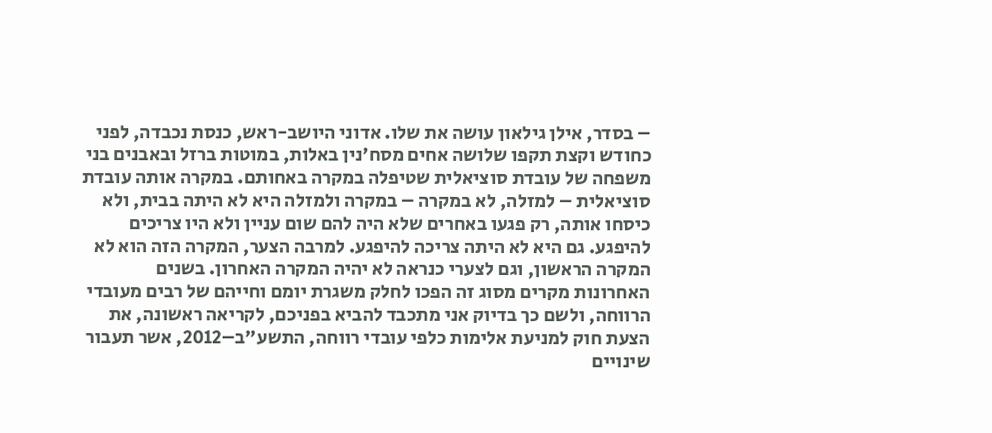– בסדר, אילן גילאון עושה את שלו. אדוני היושב-ראש, כנסת נכבדה, לפני כחודש וקצת תקפו שלושה אחים מסח'נין באלות, במוטות ברזל ובאבנים בני משפחה של עובדת סוציאלית שטיפלה במקרה באחותם. במקרה אותה עובדת סוציאלית – למזלה, לא במקרה – במקרה ולמזלה היא לא היתה בבית, ולא כיסחו אותה, רק פגעו באחרים שלא היה להם שום עניין ולא היו צריכים להיפגע. גם היא לא היתה צריכה להיפגע. למרבה הצער, המקרה הזה הוא לא המקרה הראשון, וגם לצערי כנראה לא יהיה המקרה האחרון. בשנים האחרונות מקרים מסוג זה הפכו לחלק משגרת יומם וחייהם של רבים מעובדי הרווחה, ולשם כך בדיוק אני מתכבד להביא בפניכם, לקריאה ראשונה, את הצעת חוק למניעת אלימות כלפי עובדי רווחה, התשע"ב–2012, אשר תעבור שינויים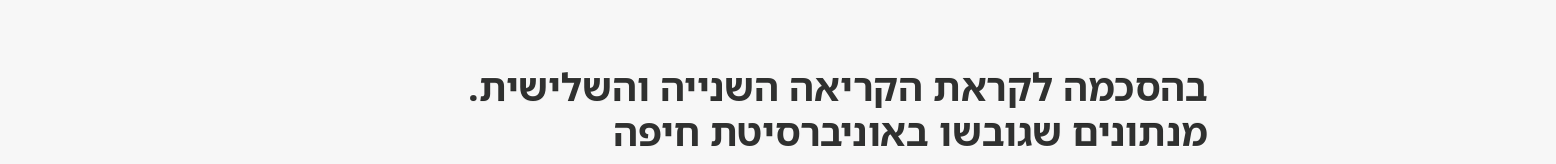בהסכמה לקראת הקריאה השנייה והשלישית. מנתונים שגובשו באוניברסיטת חיפה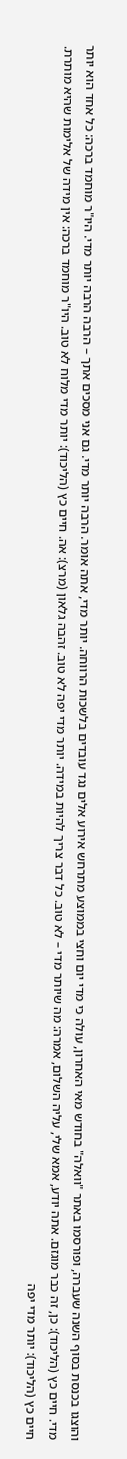והוצגו בכנסת בסוף השנה שעברה, ופורסמו באתר "וואלה" בחודש מאי האחרון, עולה כי מדי יום וחצי בממוצע מתרחש אירוע אלים נגד עובדים בלשכות הרווחה. יותר מדי, אתה אומר. הרבה יותר מדי. גם אני מסכים אתך – הרבה הרבה יותר מדי. היו"ר מוחמד ברכה: כל אחד הוא יותר מדי. חיים כץ (הליכוד): כן, זה כבר מוגזם. אתה יודע, אמא שלי, עליה השלום, אמרה: מה שיותר מדי – לא טוב. כל דבר צריך להיות במידה. יותר מדי יפה לא טוב. זהבה גלאון (מרצ): אה. חיים כץ (הליכוד): יותר מדי מלוח לא טוב. היו"ר מוחמד ברכה: אין מידה של אלימות שהיא מותרת. חיים כץ (הליכוד): יותר מדי יפה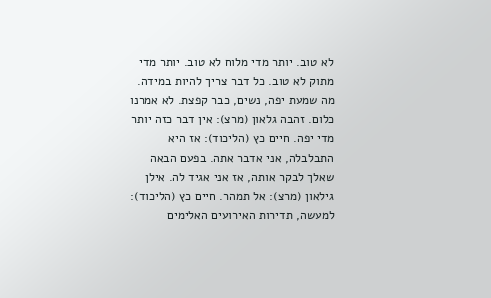לא טוב. יותר מדי מלוח לא טוב. יותר מדי מתוק לא טוב. כל דבר צריך להיות במידה. מה שמעת יפה, נשים, כבר קפצת. לא אמרנו כלום. זהבה גלאון (מרצ): אין דבר כזה יותר מדי יפה. חיים כץ (הליכוד): אז היא התבלבלה, אני אדבר אתה. בפעם הבאה שאלך לבקר אותה, אז אני אגיד לה. אילן גילאון (מרצ): אל תמהר. חיים כץ (הליכוד): למעשה, תדירות האירועים האלימים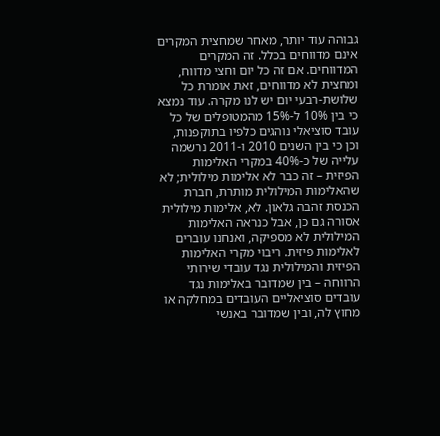גבוהה עוד יותר, מאחר שמחצית המקרים אינם מדווחים בכלל. זה המקרים המדווחים. אם זה כל יום וחצי מדווח, ומחצית לא מדווחים, זאת אומרת כל שלושת-רבעי יום יש לנו מקרה. עוד נמצא כי בין 10% ל-15% מהמטופלים של כל עובד סוציאלי נוהגים כלפיו בתוקפנות, וכן כי בין השנים 2010 ו-2011 נרשמה עלייה של כ-40% במקרי האלימות הפיזית – זה כבר לא אלימות מילולית; לא שהאלימות המילולית מותרת, חברת הכנסת זהבה גלאון. לא, אלימות מילולית אסורה גם כן, אבל כנראה האלימות המילולית לא מספיקה, ואנחנו עוברים לאלימות פיזית. ריבוי מקרי האלימות הפיזית והמילולית נגד עובדי שירותי הרווחה – בין שמדובר באלימות נגד עובדים סוציאליים העובדים במחלקה או מחוץ לה, ובין שמדובר באנשי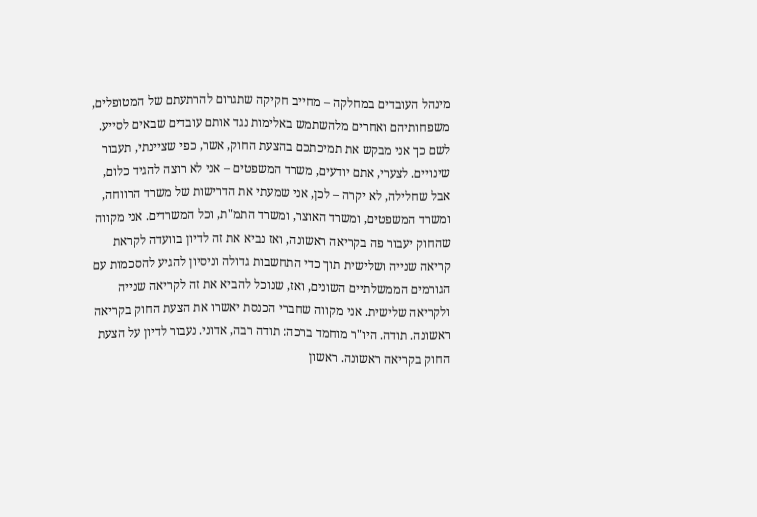מינהל העובדים במחלקה – מחייב חקיקה שתגרום להרתעתם של המטופלים, משפחותיהם ואחרים מלהשתמש באלימות נגד אותם עובדים שבאים לסייע. לשם כך אני מבקש את תמיכתכם בהצעת החוק, אשר, כפי שציינתי, תעבור שינויים. לצערי, אתם יודעים, משרד המשפטים – אני לא רוצה להגיד כלום, אבל שחלילה, לא יקרה – לכן, אני שמעתי את הדרישות של משרד הרווחה, ומשרד המשפטים, ומשרד האוצר, ומשרד התמ"ת, וכל המשרדים. אני מקווה שהחוק יעבור פה בקריאה ראשונה, ואז נביא את זה לדיון בוועדה לקראת קריאה שנייה ושלישית תוך כדי התחשבות גדולה וניסיון להגיע להסכמות עם הגורמים הממשלתיים השונים, ואז, שנוכל להביא את זה לקריאה שנייה ולקריאה שלישית. אני מקווה שחברי הכנסת יאשרו את הצעת החוק בקריאה ראשונה. תודה. היו"ר מוחמד ברכה: תודה רבה, אדוני. נעבור לדיון על הצעת החוק בקריאה ראשונה. ראשון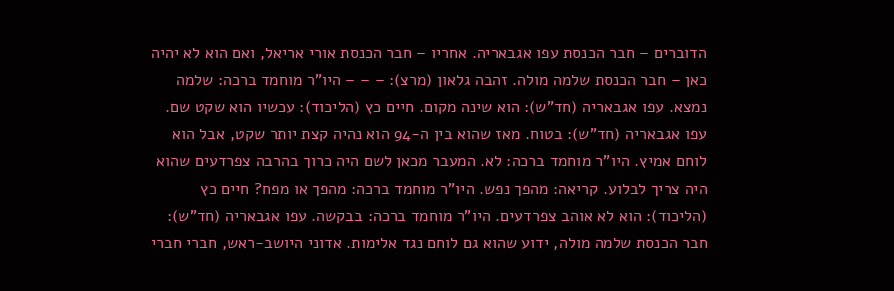הדוברים – חבר הכנסת עפו אגבאריה. אחריו – חבר הכנסת אורי אריאל, ואם הוא לא יהיה כאן – חבר הכנסת שלמה מולה. זהבה גלאון (מרצ): – – – היו"ר מוחמד ברכה: שלמה נמצא. עפו אגבאריה (חד"ש): הוא שינה מקום. חיים כץ (הליכוד): עכשיו הוא שקט שם. עפו אגבאריה (חד"ש): בטוח. מאז שהוא בין ה-94 הוא נהיה קצת יותר שקט, אבל הוא לוחם אמיץ. היו"ר מוחמד ברכה: לא. המעבר מכאן לשם היה כרוך בהרבה צפרדעים שהוא היה צריך לבלוע. קריאה: מהפך נפש. היו"ר מוחמד ברכה: מהפך או מפח? חיים כץ (הליכוד): הוא לא אוהב צפרדעים. היו"ר מוחמד ברכה: בבקשה. עפו אגבאריה (חד"ש): חבר הכנסת שלמה מולה, ידוע שהוא גם לוחם נגד אלימות. אדוני היושב-ראש, חברי חברי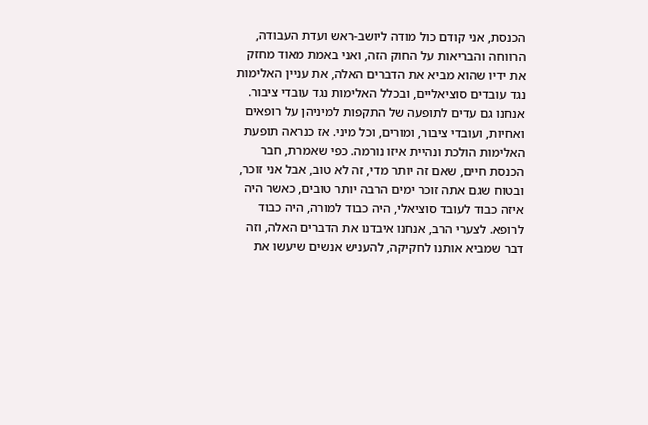הכנסת, אני קודם כול מודה ליושב-ראש ועדת העבודה, הרווחה והבריאות על החוק הזה, ואני באמת מאוד מחזק את ידיו שהוא מביא את הדברים האלה, את עניין האלימות נגד עובדים סוציאליים, ובכלל האלימות נגד עובדי ציבור. אנחנו גם עדים לתופעה של התקפות למיניהן על רופאים ואחיות, ועובדי ציבור, ומורים, וכל מיני. אז כנראה תופעת האלימות הולכת ונהיית איזו נורמה. כפי שאמרת, חבר הכנסת חיים, שאם זה יותר מדי, זה לא טוב, אבל אני זוכר, ובטוח שגם אתה זוכר ימים הרבה יותר טובים, כאשר היה איזה כבוד לעובד סוציאלי, היה כבוד למורה, היה כבוד לרופא. לצערי הרב, אנחנו איבדנו את הדברים האלה, וזה דבר שמביא אותנו לחקיקה, להעניש אנשים שיעשו את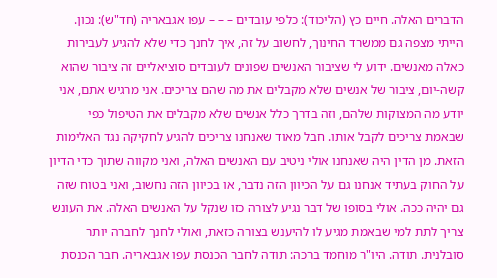הדברים האלה. חיים כץ (הליכוד): כלפי עובדים – – – עפו אגבאריה (חד"ש): נכון. הייתי מצפה גם ממשרד החינוך, לחשוב על זה, איך לחנך כדי שלא להגיע לעבירות כאלה מאנשים. ידוע לי שציבור האנשים שפונים לעובדים סוציאליים זה ציבור שהוא קשה-יום, ציבור של אנשים שלא מקבלים את מה שהם צריכים. אני מרגיש אתם, אני יודע מה המצוקות שלהם, וזה בדרך כלל אנשים שלא מקבלים את הטיפול כפי שבאמת צריכים לקבל אותו. חבל מאוד שאנחנו צריכים להגיע לחקיקה נגד האלימות הזאת. מן הדין היה שאנחנו אולי ניטיב עם האנשים האלה, ואני מקווה שתוך כדי הדיון על החוק בעתיד אנחנו גם על הכיוון הזה נדבר, או בכיוון הזה נחשוב, ואני בטוח שזה גם יהיה ככה. אולי בסופו של דבר נגיע לצורה כזו שנקל על האנשים האלה. את העונש צריך לתת למי שבאמת מגיע לו להיענש בצורה כזאת, ואולי לחנך לחברה יותר סובלנית. תודה. היו"ר מוחמד ברכה: תודה לחבר הכנסת עפו אגבאריה. חבר הכנסת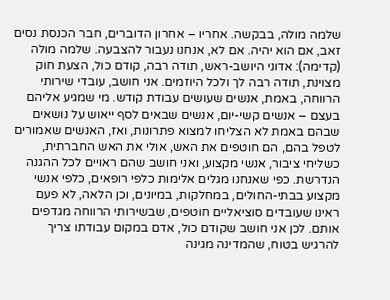שלמה מולה, בבקשה. אחריו – אחרון הדוברים, חבר הכנסת נסים זאב, אם הוא יהיה. אם לא, אנחנו נעבור להצבעה. שלמה מולה (קדימה): אדוני היושב-ראש, תודה רבה, קודם כול, הצעת חוק מצוינת, תודה רבה לך ולכל היוזמים. אני חושב, עובדי שירותי הרווחה, באמת, אנשים שעושים עבודת קודש. מי שמגיע אליהם בעצם – אנשים קשי-יום, אנשים שבאים לסף ייאוש על נושאים שבהם באמת לא הצליחו למצוא פתרונות, ואז, האנשים שאמורים לטפל בהם, הם חוטפים את האש, אולי את האש החברתית, כשליחי ציבור, אנשי מקצוע, ואני חושב שהם ראויים לכל ההגנה הנדרשת. כפי שאנחנו מגלים אלימות כלפי רופאים, כלפי אנשי מקצוע בבתי-החולים, במחלקות, במיונים, וכן הלאה, לא פעם ראינו שעובדים סוציאליים חוטפים, שבשירותי הרווחה מגדפים אותם. לכן אני חושב שקודם כול, אדם במקום עבודתו צריך להרגיש בטוח, שהמדינה מגינה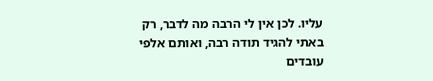עליו. לכן אין לי הרבה מה לדבר, רק באתי להגיד תודה רבה, ואותם אלפי עובדים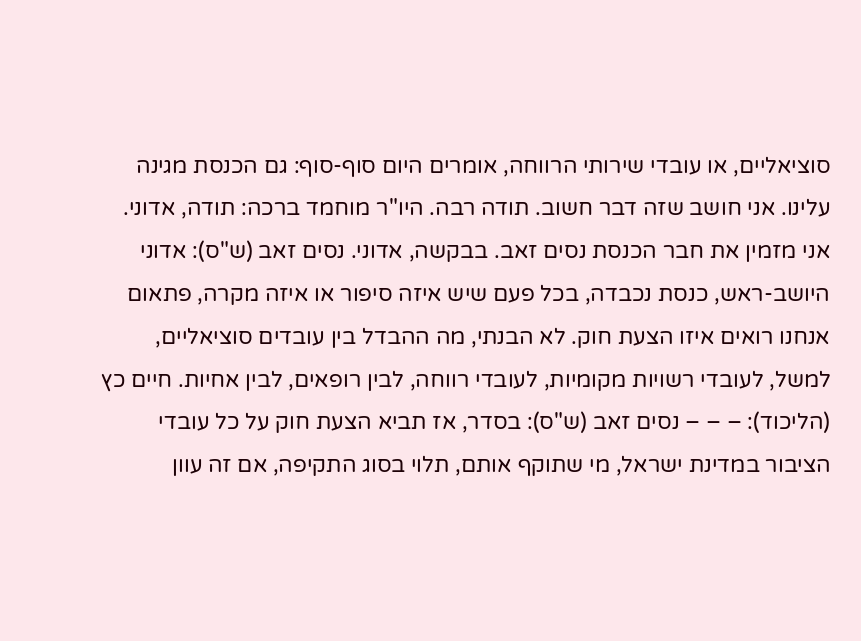סוציאליים, או עובדי שירותי הרווחה, אומרים היום סוף-סוף: גם הכנסת מגינה עלינו. אני חושב שזה דבר חשוב. תודה רבה. היו"ר מוחמד ברכה: תודה, אדוני. אני מזמין את חבר הכנסת נסים זאב. בבקשה, אדוני. נסים זאב (ש"ס): אדוני היושב-ראש, כנסת נכבדה, בכל פעם שיש איזה סיפור או איזה מקרה, פתאום אנחנו רואים איזו הצעת חוק. לא הבנתי, מה ההבדל בין עובדים סוציאליים, למשל, לעובדי רשויות מקומיות, לעובדי רווחה, לבין רופאים, לבין אחיות. חיים כץ (הליכוד): – – – נסים זאב (ש"ס): בסדר, אז תביא הצעת חוק על כל עובדי הציבור במדינת ישראל, מי שתוקף אותם, תלוי בסוג התקיפה, אם זה עוון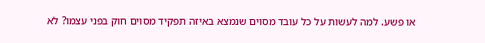או פשע. למה לעשות על כל עובד מסוים שנמצא באיזה תפקיד מסוים חוק בפני עצמו? לא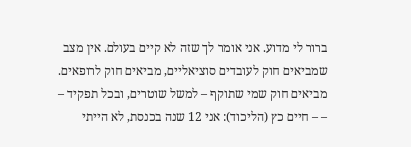ברור לי מדוע. אני אומר לך שזה לא קיים בעולם. אין מצב שמביאים חוק לעובדים סוציאליים, מביאים חוק לרופאים. מביאים חוק שמי שתוקף – למשל שוטרים, ובכל תפקיד – – – חיים כץ (הליכוד): אני 12 שנה בכנסת, לא הייתי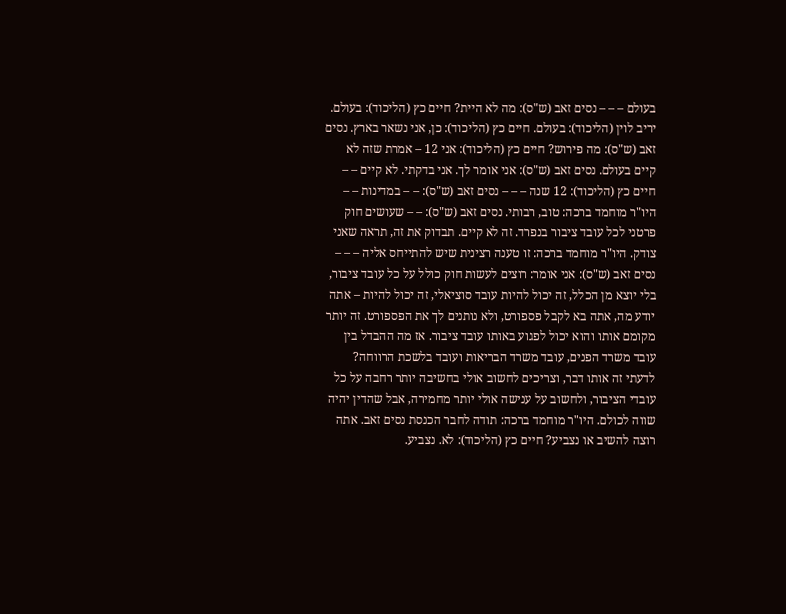בעולם – – – נסים זאב (ש"ס): מה לא היית? חיים כץ (הליכוד): בעולם. יריב לוין (הליכוד): בעולם. חיים כץ (הליכוד): כן, אני נשאר בארץ. נסים זאב (ש"ס): מה פירוש? חיים כץ (הליכוד): אני 12 – אמרת שזה לא קיים בעולם. נסים זאב (ש"ס): אני אומר לך. אני בדקתי. לא קיים – – חיים כץ (הליכוד): 12 שנה – – – נסים זאב (ש"ס): – – במדינות – – היו"ר מוחמד ברכה: טוב, רבותי. נסים זאב (ש"ס): – – שעושים חוק פרטני לכל עובד ציבור בנפרד. זה לא קיים. תבדוק את זה, תראה שאני צודק. היו"ר מוחמד ברכה: זו טענה רצינית שיש להתייחס אליה – – – נסים זאב (ש"ס): אני אומר: רוצים לעשות חוק כולל על כל עובד ציבור, בלי יוצא מן הכלל, זה יכול להיות עובד סוציאלי, זה יכול להיות – אתה יודע מה, אתה בא לקבל פספורט, ולא נותנים לך את הפספורט. זה יותר מקומם אותו והוא יכול לפגוע באותו עובד ציבור. אז מה ההבדל בין עובד משרד הפנים, עובד משרד הבריאות ועובד בלשכת הרווחה? לדעתי זה אותו דבר, וצריכים לחשוב אולי בחשיבה יותר רחבה על כל עובדי הציבור, ולחשוב על ענישה אולי יותר מחמירה, אבל שהדין יהיה שווה לכולם. היו"ר מוחמד ברכה: תודה לחבר הכנסת נסים זאב. אתה רוצה להשיב או נצביע? חיים כץ (הליכוד): לא. נצביע.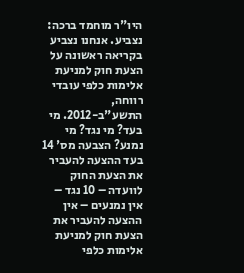היו"ר מוחמד ברכה: נצביע. אנחנו נצביע בקריאה ראשונה על הצעת חוק למניעת אלימות כלפי עובדי רווחה, התשע"ב-2012. מי בעד? מי נגד? מי נמנע? הצבעה מס' 14 בעד ההצעה להעביר את הצעת החוק לוועדה – 10 נגד – אין נמנעים – אין ההצעה להעביר את הצעת חוק למניעת אלימות כלפי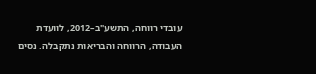עובדי רווחה, התשע"ב–2012, לוועדת העבודה, הרווחה והבריאות נתקבלה. נסים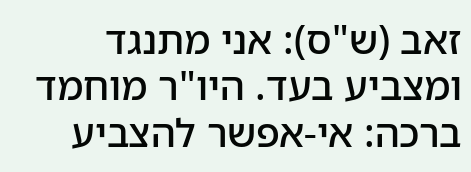זאב (ש"ס): אני מתנגד ומצביע בעד. היו"ר מוחמד ברכה: אי-אפשר להצביע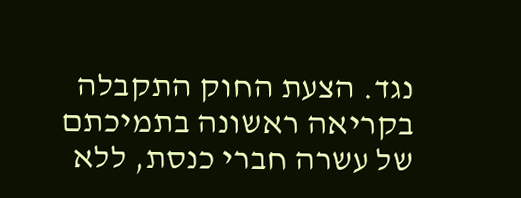נגד. הצעת החוק התקבלה בקריאה ראשונה בתמיכתם של עשרה חברי כנסת, ללא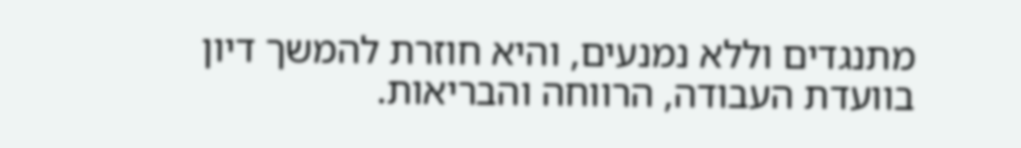מתנגדים וללא נמנעים, והיא חוזרת להמשך דיון בוועדת העבודה, הרווחה והבריאות.